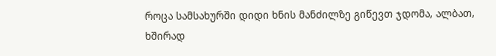როცა სამსახურში დიდი ხნის მანძილზე გიწევთ ჯდომა, ალბათ, ხშირად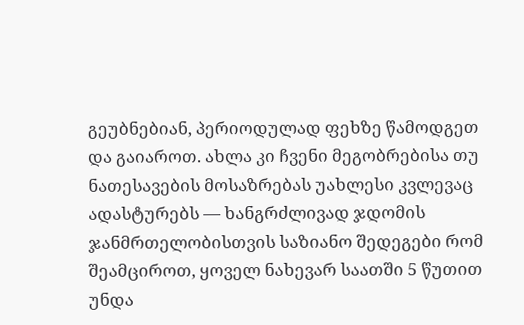გეუბნებიან, პერიოდულად ფეხზე წამოდგეთ და გაიაროთ. ახლა კი ჩვენი მეგობრებისა თუ ნათესავების მოსაზრებას უახლესი კვლევაც ადასტურებს — ხანგრძლივად ჯდომის ჯანმრთელობისთვის საზიანო შედეგები რომ შეამციროთ, ყოველ ნახევარ საათში 5 წუთით უნდა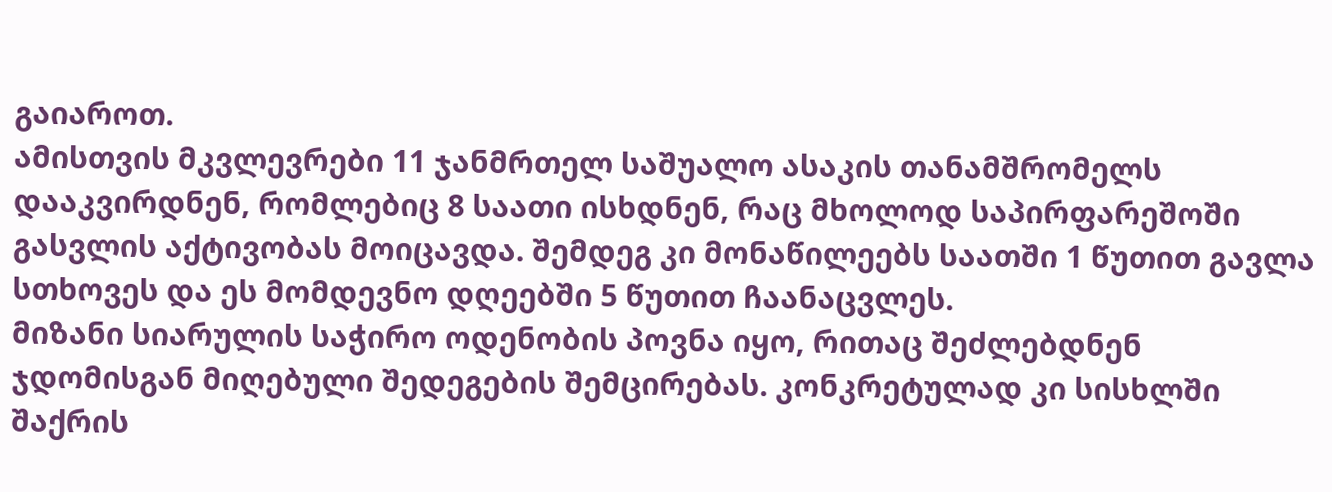გაიაროთ.
ამისთვის მკვლევრები 11 ჯანმრთელ საშუალო ასაკის თანამშრომელს დააკვირდნენ, რომლებიც 8 საათი ისხდნენ, რაც მხოლოდ საპირფარეშოში გასვლის აქტივობას მოიცავდა. შემდეგ კი მონაწილეებს საათში 1 წუთით გავლა სთხოვეს და ეს მომდევნო დღეებში 5 წუთით ჩაანაცვლეს.
მიზანი სიარულის საჭირო ოდენობის პოვნა იყო, რითაც შეძლებდნენ ჯდომისგან მიღებული შედეგების შემცირებას. კონკრეტულად კი სისხლში შაქრის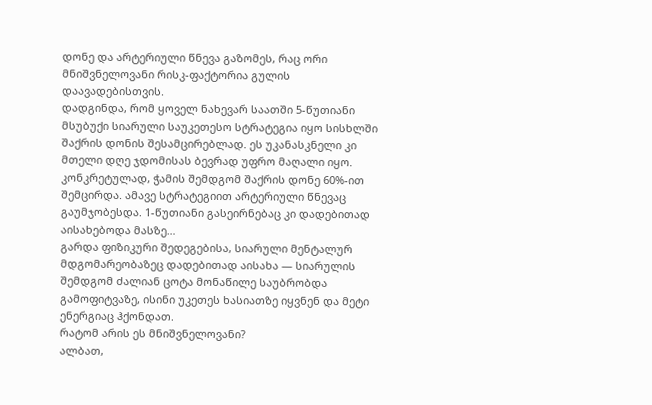დონე და არტერიული წნევა გაზომეს, რაც ორი მნიშვნელოვანი რისკ-ფაქტორია გულის დაავადებისთვის.
დადგინდა, რომ ყოველ ნახევარ საათში 5-წუთიანი მსუბუქი სიარული საუკეთესო სტრატეგია იყო სისხლში შაქრის დონის შესამცირებლად. ეს უკანასკნელი კი მთელი დღე ჯდომისას ბევრად უფრო მაღალი იყო. კონკრეტულად, ჭამის შემდგომ შაქრის დონე 60%-ით შემცირდა. ამავე სტრატეგიით არტერიული წნევაც გაუმჯობესდა. 1-წუთიანი გასეირნებაც კი დადებითად აისახებოდა მასზე…
გარდა ფიზიკური შედეგებისა, სიარული მენტალურ მდგომარეობაზეც დადებითად აისახა — სიარულის შემდგომ ძალიან ცოტა მონაწილე საუბრობდა გამოფიტვაზე, ისინი უკეთეს ხასიათზე იყვნენ და მეტი ენერგიაც ჰქონდათ.
რატომ არის ეს მნიშვნელოვანი?
ალბათ,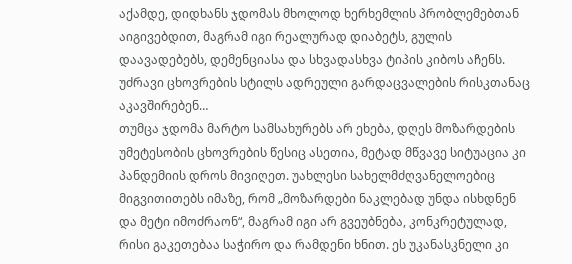აქამდე, დიდხანს ჯდომას მხოლოდ ხერხემლის პრობლემებთან აიგივებდით, მაგრამ იგი რეალურად დიაბეტს, გულის დაავადებებს, დემენციასა და სხვადასხვა ტიპის კიბოს აჩენს. უძრავი ცხოვრების სტილს ადრეული გარდაცვალების რისკთანაც აკავშირებენ…
თუმცა ჯდომა მარტო სამსახურებს არ ეხება, დღეს მოზარდების უმეტესობის ცხოვრების წესიც ასეთია, მეტად მწვავე სიტუაცია კი პანდემიის დროს მივიღეთ. უახლესი სახელმძღვანელოებიც მიგვითითებს იმაზე, რომ „მოზარდები ნაკლებად უნდა ისხდნენ და მეტი იმოძრაონ“, მაგრამ იგი არ გვეუბნება, კონკრეტულად, რისი გაკეთებაა საჭირო და რამდენი ხნით. ეს უკანასკნელი კი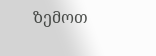ზემოთ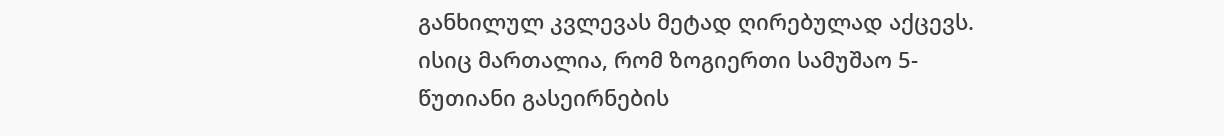განხილულ კვლევას მეტად ღირებულად აქცევს.
ისიც მართალია, რომ ზოგიერთი სამუშაო 5-წუთიანი გასეირნების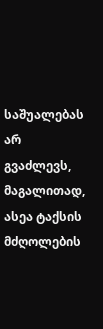საშუალებას არ გვაძლევს, მაგალითად, ასეა ტაქსის მძღოლების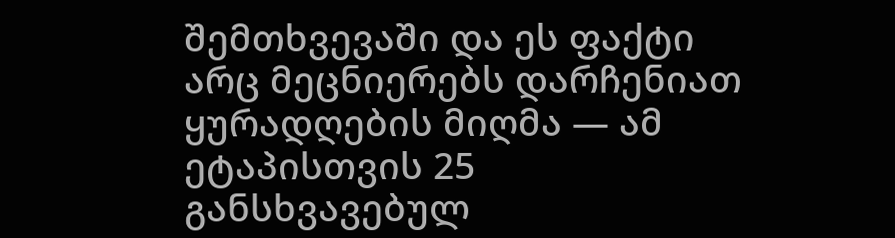შემთხვევაში და ეს ფაქტი არც მეცნიერებს დარჩენიათ ყურადღების მიღმა — ამ ეტაპისთვის 25 განსხვავებულ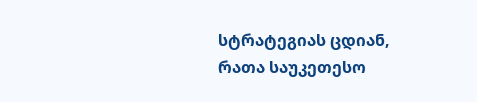სტრატეგიას ცდიან, რათა საუკეთესო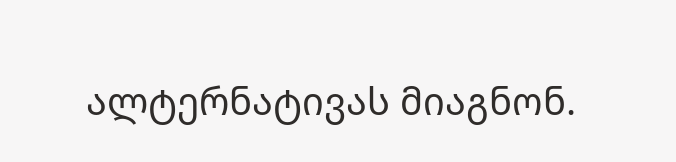ალტერნატივას მიაგნონ.